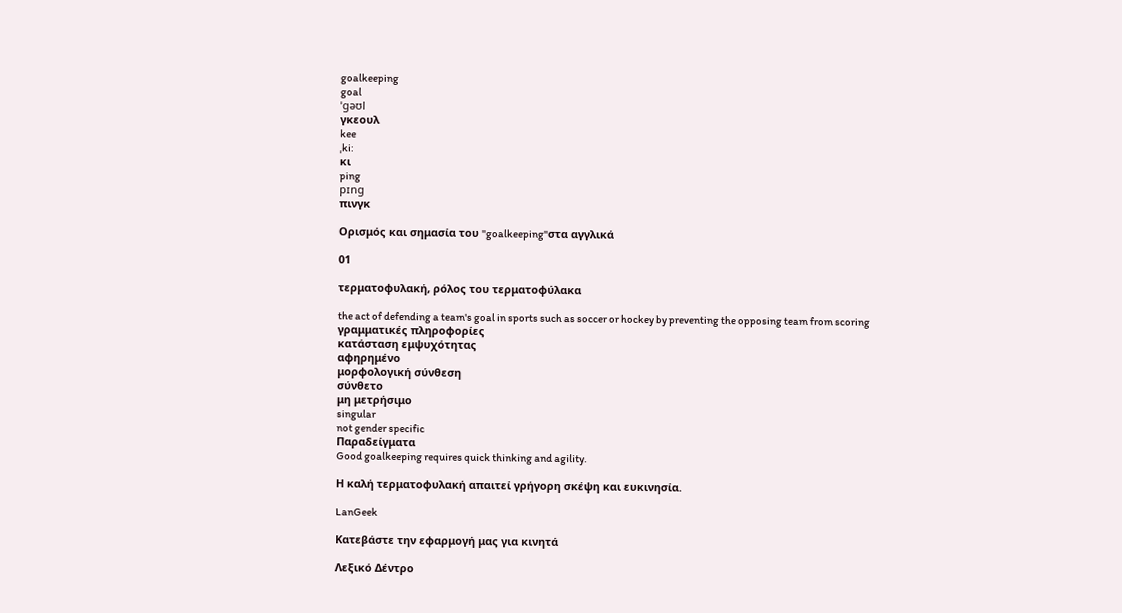goalkeeping
goal
ˈgəʊl
γκεουλ
kee
ˌki:
κι
ping
pɪng
πινγκ

Ορισμός και σημασία του "goalkeeping"στα αγγλικά

01

τερματοφυλακή, ρόλος του τερματοφύλακα

the act of defending a team's goal in sports such as soccer or hockey by preventing the opposing team from scoring
γραμματικές πληροφορίες
κατάσταση εμψυχότητας
αφηρημένο
μορφολογική σύνθεση
σύνθετο
μη μετρήσιμο
singular
not gender specific
Παραδείγματα
Good goalkeeping requires quick thinking and agility.

Η καλή τερματοφυλακή απαιτεί γρήγορη σκέψη και ευκινησία.

LanGeek

Κατεβάστε την εφαρμογή μας για κινητά

Λεξικό Δέντρο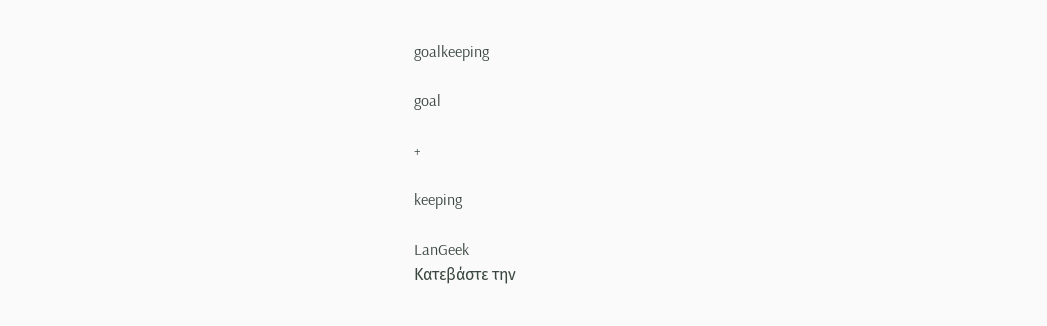goalkeeping

goal

+

keeping

LanGeek
Κατεβάστε την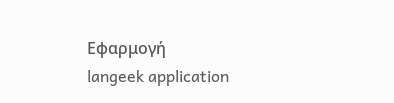Εφαρμογή
langeek application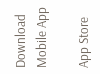Download Mobile App

App Store